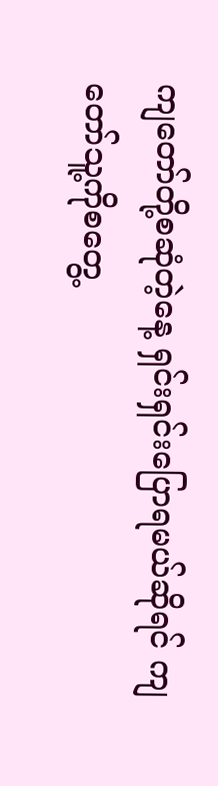ကျတော်တို့စဆုံတဲ့နေ့ ရှင်းရှင်းပြောရမယ်ဆိုရင် ကျတော်သူ့ကိုစတွေ့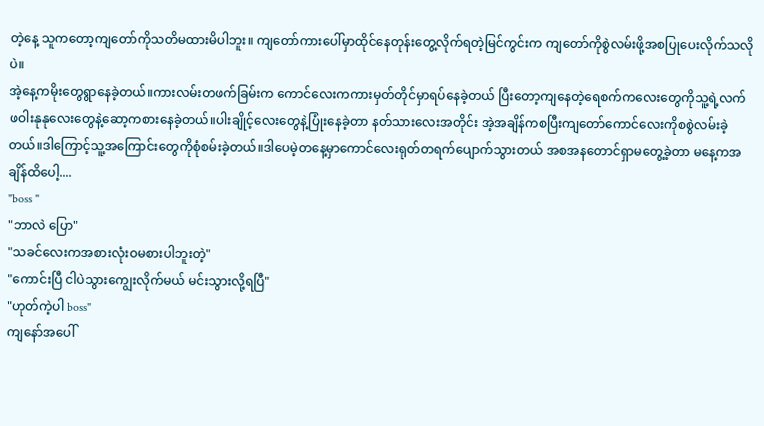တဲ့နေ့ သူကတော့ကျတော်ကိုသတိမထားမိပါဘူး။ ကျတော်ကားပေါ်မှာထိုင်နေတုန်းတွေ့လိုက်ရတဲ့မြင်ကွင်းက ကျတော်ကိုစွဲလမ်းဖို့အစပြုပေးလိုက်သလိုပဲ။
အဲ့နေ့ကမိုးတွေရွာနေခဲ့တယ်။ကားလမ်းတဖက်ခြမ်းက ကောင်လေးကကားမှတ်တိုင်မှာရပ်နေခဲ့တယ် ပြီးတော့ကျနေတဲ့ရေစက်ကလေးတွေကိုသူ့ရဲ့လက်ဖဝါးနုနုလေးတွေနဲ့ဆော့ကစားနေခဲ့တယ်။ပါးချိုင့်လေးတွေနဲ့ပြုံးနေခဲ့တာ နတ်သားလေးအတိုင်း အဲ့အချိန်ကစပြီးကျတော်ကောင်လေးကိုစစွဲလမ်းခဲ့တယ်။ဒါကြောင့်သူ့အကြောင်းတွေကိုစုံစမ်းခဲ့တယ်။ဒါပေမဲ့တနေ့မှာကောင်လေးရုတ်တရက်ပျောက်သွားတယ် အစအနတောင်ရှာမတွေ့ခဲ့တာ မနေ့ကအချိန်ထိပေါ့....
"boss "
"ဘာလဲ ပြော"
"သခင်လေးကအစားလုံးဝမစားပါဘူးတဲ့"
"ကောင်းပြီ ငါပဲသွားကျွေးလိုက်မယ် မင်းသွားလို့ရပြီ"
"ဟုတ်ကဲ့ပါ boss"
ကျနော်အပေါ်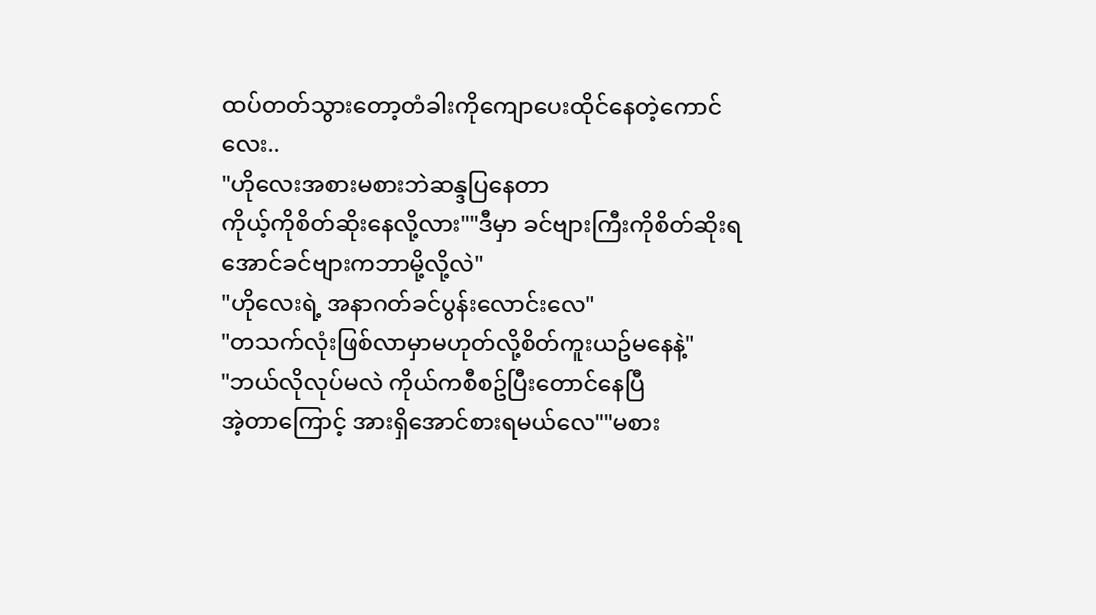ထပ်တတ်သွားတော့တံခါးကိုကျောပေးထိုင်နေတဲ့ကောင်လေး..
"ဟိုလေးအစားမစားဘဲဆန္ဒပြနေတာ
ကိုယ့်ကိုစိတ်ဆိုးနေလို့လား""ဒီမှာ ခင်ဗျားကြီးကိုစိတ်ဆိုးရအောင်ခင်ဗျားကဘာမို့လို့လဲ"
"ဟိုလေးရဲ့ အနာဂတ်ခင်ပွန်းလောင်းလေ"
"တသက်လုံးဖြစ်လာမှာမဟုတ်လို့စိတ်ကူးယဥ်မနေနဲ့"
"ဘယ်လိုလုပ်မလဲ ကိုယ်ကစီစဥ်ပြီးတောင်နေပြီ
အဲ့တာကြောင့် အားရှိအောင်စားရမယ်လေ""မစား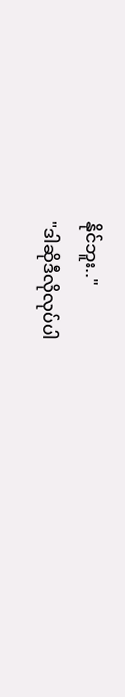နိုင်ဘူး.."
"ဒါဆိုဒီလိုလုပ်ပါ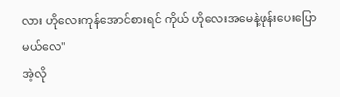လား ဟိုလေးကုန်အောင်စားရင် ကိုယ် ဟိုလေးအမေနဲ့ဖုန်းပေးပြောမယ်လေ"
အဲ့လို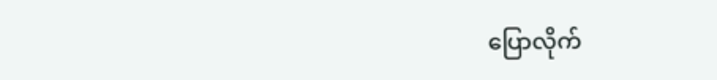ပြောလိုက်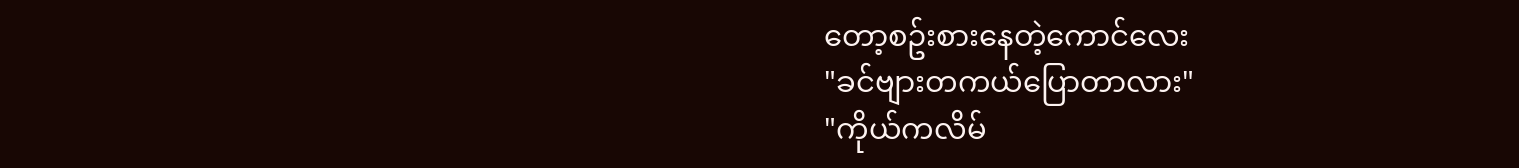တော့စဥ်းစားနေတဲ့ကောင်လေး
"ခင်ဗျားတကယ်ပြောတာလား"
"ကိုယ်ကလိမ်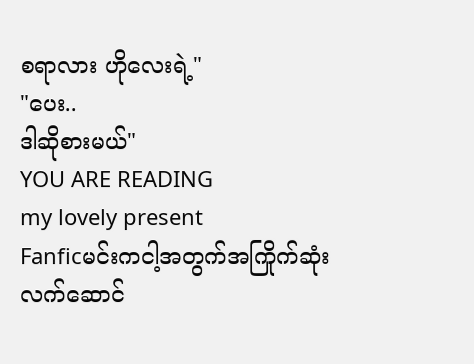စရာလား ဟိုလေးရဲ့"
"ပေး..
ဒါဆိုစားမယ်"
YOU ARE READING
my lovely present
Fanficမင်းကငါ့အတွက်အကြိုက်ဆုံးလက်ဆောင်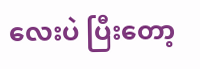လေးပဲ ပြီးတော့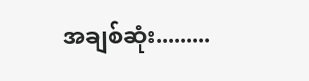အချစ်ဆုံး.........